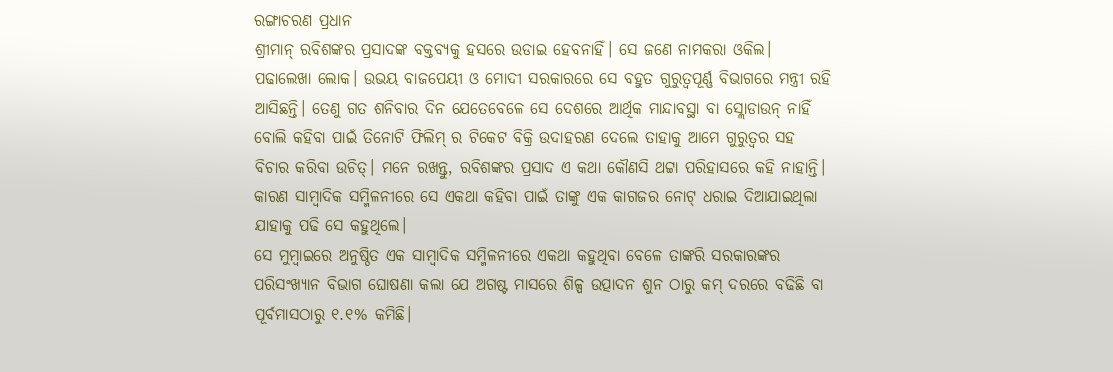ରଙ୍ଗାଚରଣ ପ୍ରଧାନ
ଶ୍ରୀମାନ୍ ରବିଶଙ୍କର ପ୍ରସାଦଙ୍କ ବକ୍ତବ୍ୟକୁ ହସରେ ଉଡାଇ ହେବନାହିଁ। ସେ ଜଣେ ନାମକରା ଓକିଲ। ପଢାଲେଖା ଲୋକ। ଉଭୟ ବାଜପେୟୀ ଓ ମୋଦୀ ସରକାରରେ ସେ ବହୁତ ଗୁରୁତ୍ବପୂର୍ଣ୍ଣ ବିଭାଗରେ ମନ୍ତ୍ରୀ ରହି ଆସିଛନ୍ତି। ତେଣୁ ଗତ ଶନିବାର ଦିନ ଯେତେବେଳେ ସେ ଦେଶରେ ଆର୍ଥିକ ମାନ୍ଦାବସ୍ଥା ବା ସ୍ଲୋଡାଉନ୍ ନାହିଁ ବୋଲି କହିବା ପାଇଁ ତିନୋଟି ଫିଲିମ୍ ର ଟିକେଟ ବିକ୍ରି ଉଦାହରଣ ଦେଲେ ତାହାକୁ ଆମେ ଗୁରୁତ୍ବର ସହ ବିଚାର କରିବା ଉଚିତ୍। ମନେ ରଖନ୍ତୁ, ରବିଶଙ୍କର ପ୍ରସାଦ ଏ କଥା କୌଣସି ଥଟ୍ଟା ପରିହାସରେ କହି ନାହାନ୍ତି। କାରଣ ସାମ୍ବାଦିକ ସମ୍ମିଳନୀରେ ସେ ଏକଥା କହିବା ପାଇଁ ତାଙ୍କୁ ଏକ କାଗଜର ନୋଟ୍ ଧରାଇ ଦିଆଯାଇଥିଲା ଯାହାକୁ ପଢି ସେ କହୁଥିଲେ।
ସେ ମୁମ୍ବାଇରେ ଅନୁଷ୍ଠିତ ଏକ ସାମ୍ବାଦିକ ସମ୍ମିଳନୀରେ ଏକଥା କହୁଥିବା ବେଳେ ତାଙ୍କରି ସରକାରଙ୍କର ପରିସଂଖ୍ୟାନ ବିଭାଗ ଘୋଷଣା କଲା ଯେ ଅଗଷ୍ଟ ମାସରେ ଶିଳ୍ପ ଉତ୍ପାଦନ ଶୁନ ଠାରୁ କମ୍ ଦରରେ ବଢିଛି ବା ପୂର୍ବମାସଠାରୁ ୧.୧% କମିଛି।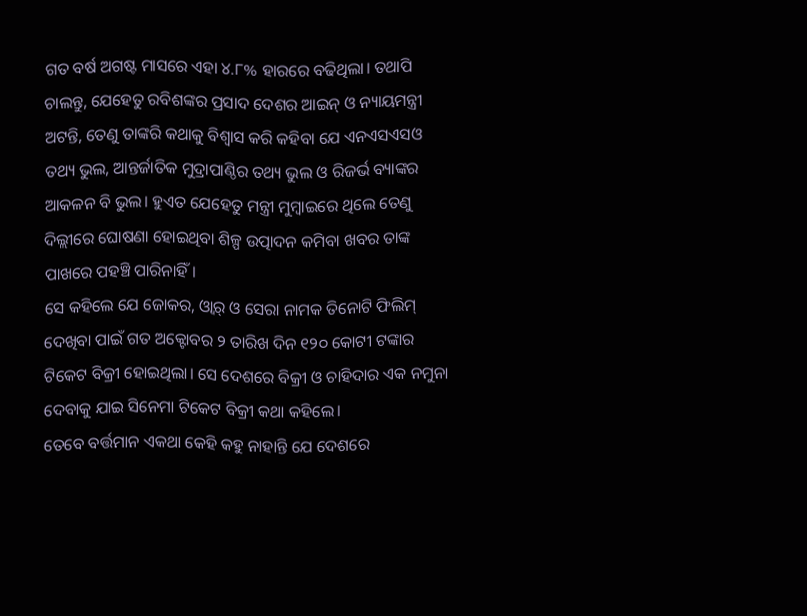ଗତ ବର୍ଷ ଅଗଷ୍ଟ ମାସରେ ଏହା ୪.୮% ହାରରେ ବଢିଥିଲା। ତଥାପି ଚାଲନ୍ତୁ, ଯେହେତୁ ରବିଶଙ୍କର ପ୍ରସାଦ ଦେଶର ଆଇନ୍ ଓ ନ୍ୟାୟମନ୍ତ୍ରୀ ଅଟନ୍ତି, ତେଣୁ ତାଙ୍କରି କଥାକୁ ବିଶ୍ବାସ କରି କହିବା ଯେ ଏନଏସଏସଓ ତଥ୍ୟ ଭୁଲ, ଆନ୍ତର୍ଜାତିକ ମୁଦ୍ରାପାଣ୍ଠିର ତଥ୍ୟ ଭୁଲ ଓ ରିଜର୍ଭ ବ୍ୟାଙ୍କର ଆକଳନ ବି ଭୁଲ। ହୁଏତ ଯେହେତୁ ମନ୍ତ୍ରୀ ମୁମ୍ବାଇରେ ଥିଲେ ତେଣୁ ଦିଲ୍ଲୀରେ ଘୋଷଣା ହୋଇଥିବା ଶିଳ୍ପ ଉତ୍ପାଦନ କମିବା ଖବର ତାଙ୍କ ପାଖରେ ପହଞ୍ଚି ପାରିନାହିଁ।
ସେ କହିଲେ ଯେ ଜୋକର, ଓ୍ବାର୍ ଓ ସେରା ନାମକ ତିନୋଟି ଫିଲିମ୍ ଦେଖିବା ପାଇଁ ଗତ ଅକ୍ଟୋବର ୨ ତାରିଖ ଦିନ ୧୨୦ କୋଟୀ ଟଙ୍କାର ଟିକେଟ ବିକ୍ରୀ ହୋଇଥିଲା। ସେ ଦେଶରେ ବିକ୍ରୀ ଓ ଚାହିଦାର ଏକ ନମୁନା ଦେବାକୁ ଯାଇ ସିନେମା ଟିକେଟ ବିକ୍ରୀ କଥା କହିଲେ।
ତେବେ ବର୍ତ୍ତମାନ ଏକଥା କେହି କହୁ ନାହାନ୍ତି ଯେ ଦେଶରେ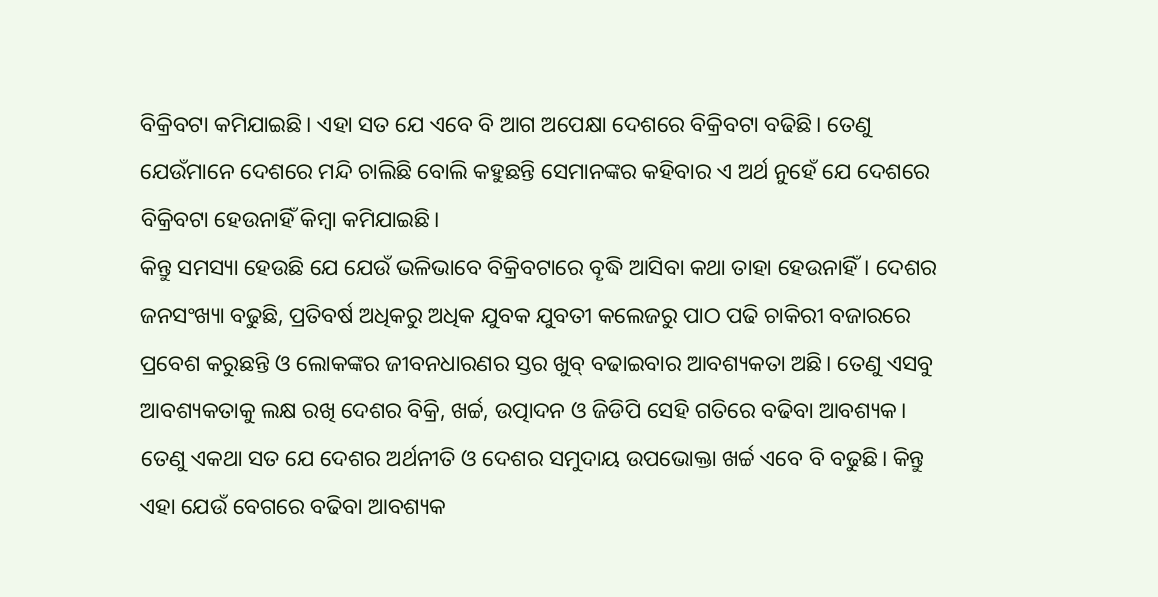ବିକ୍ରିବଟା କମିଯାଇଛି। ଏହା ସତ ଯେ ଏବେ ବି ଆଗ ଅପେକ୍ଷା ଦେଶରେ ବିକ୍ରିବଟା ବଢିଛି। ତେଣୁ ଯେଉଁମାନେ ଦେଶରେ ମନ୍ଦି ଚାଲିଛି ବୋଲି କହୁଛନ୍ତି ସେମାନଙ୍କର କହିବାର ଏ ଅର୍ଥ ନୁହେଁ ଯେ ଦେଶରେ ବିକ୍ରିବଟା ହେଉନାହିଁ କିମ୍ବା କମିଯାଇଛି।
କିନ୍ତୁ ସମସ୍ୟା ହେଉଛି ଯେ ଯେଉଁ ଭଳିଭାବେ ବିକ୍ରିବଟାରେ ବୄଦ୍ଧି ଆସିବା କଥା ତାହା ହେଉନାହିଁ। ଦେଶର ଜନସଂଖ୍ୟା ବଢୁଛି, ପ୍ରତିବର୍ଷ ଅଧିକରୁ ଅଧିକ ଯୁବକ ଯୁବତୀ କଲେଜରୁ ପାଠ ପଢି ଚାକିରୀ ବଜାରରେ ପ୍ରବେଶ କରୁଛନ୍ତି ଓ ଲୋକଙ୍କର ଜୀବନଧାରଣର ସ୍ତର ଖୁବ୍ ବଢାଇବାର ଆବଶ୍ୟକତା ଅଛି। ତେଣୁ ଏସବୁ ଆବଶ୍ୟକତାକୁ ଲକ୍ଷ ରଖି ଦେଶର ବିକ୍ରି, ଖର୍ଚ୍ଚ, ଉତ୍ପାଦନ ଓ ଜିଡିପି ସେହି ଗତିରେ ବଢିବା ଆବଶ୍ୟକ।
ତେଣୁ ଏକଥା ସତ ଯେ ଦେଶର ଅର୍ଥନୀତି ଓ ଦେଶର ସମୁଦାୟ ଉପଭୋକ୍ତା ଖର୍ଚ୍ଚ ଏବେ ବି ବଢୁଛି। କିନ୍ତୁ ଏହା ଯେଉଁ ବେଗରେ ବଢିବା ଆବଶ୍ୟକ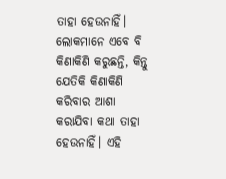ତାହା ହେଉନାହିଁ। ଲୋକମାନେ ଏବେ ବି କିଣାକିଣି କରୁଛନ୍ତି, କିନ୍ତୁ ଯେତିକି କିଣାକିଣି କରିବାର ଆଶା କରାଯିବା କଥା ତାହା ହେଉନାହିଁ। ଏହି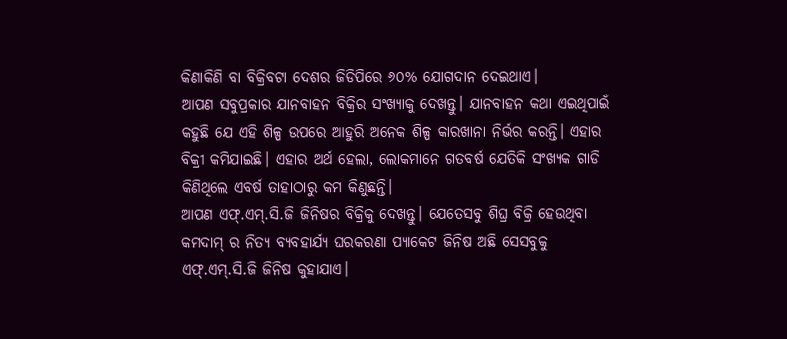କିଣାକିଣି ବା ବିକ୍ରିବଟା ଦେଶର ଜିଡିପିରେ ୬୦% ଯୋଗଦାନ ଦେଇଥାଏ।
ଆପଣ ସବୁପ୍ରକାର ଯାନବାହନ ବିକ୍ରିର ସଂଖ୍ୟାକୁ ଦେଖନ୍ତୁ। ଯାନବାହନ କଥା ଏଇଥିପାଇଁ କହୁଛି ଯେ ଏହି ଶିଳ୍ପ ଉପରେ ଆହୁରି ଅନେକ ଶିଳ୍ପ କାରଖାନା ନିର୍ଭର କରନ୍ତି। ଏହାର ବିକ୍ରୀ କମିଯାଇଛି। ଏହାର ଅର୍ଥ ହେଲା, ଲୋକମାନେ ଗତବର୍ଷ ଯେତିକି ସଂଖ୍ୟକ ଗାଡି କିଣିଥିଲେ ଏବର୍ଷ ତାହାଠାରୁ କମ କିଣୁଛନ୍ତି।
ଆପଣ ଏଫ୍.ଏମ୍.ସି.ଜି ଜିନିଷର ବିକ୍ରିକୁ ଦେଖନ୍ତୁ। ଯେତେସବୁ ଶିଘ୍ର ବିକ୍ରି ହେଉଥିବା କମଦାମ୍ ର ନିତ୍ୟ ବ୍ୟବହାର୍ଯ୍ୟ ଘରକରଣା ପ୍ୟାକେଟ ଜିନିଷ ଅଛି ସେସବୁକୁ ଏଫ୍.ଏମ୍.ସି.ଜି ଜିନିଷ କୁହାଯାଏ।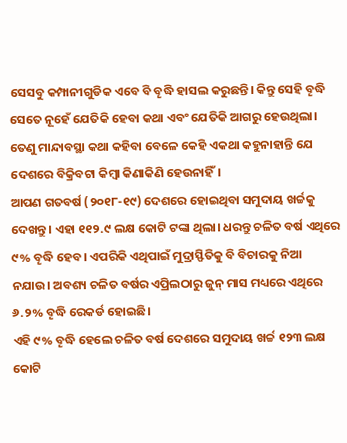ସେସବୁ କମ୍ପାନୀଗୁଡିକ ଏବେ ବି ବୄଦ୍ଧି ହାସଲ କରୁଛନ୍ତି। କିନ୍ତୁ ସେହି ବୄଦ୍ଧି ସେତେ ନୂହେଁ ଯେତିକି ହେବା କଥା ଏବଂ ଯେତିକି ଆଗରୁ ହେଉଥିଲା। ତେଣୁ ମାନ୍ଦାବସ୍ଥା କଥା କହିବା ବେଳେ କେହି ଏକଥା କହୁନାହାନ୍ତି ଯେ ଦେଶରେ ବିକ୍ରିବଟା କିମ୍ବା କିଣାକିଣି ହେଉନାହିଁ।
ଆପଣ ଗତବର୍ଷ (୨୦୧୮-୧୯) ଦେଶରେ ହୋଇଥିବା ସମୁଦାୟ ଖର୍ଚ୍ଚକୁ ଦେଖନ୍ତୁ। ଏହା ୧୧୨.୯ ଲକ୍ଷ କୋଟି ଟଙ୍କା ଥିଲା। ଧରନ୍ତୁ ଚଳିତ ବର୍ଷ ଏଥିରେ ୯% ବୄଦ୍ଧି ହେବ। ଏପରିକି ଏଥିପାଇଁ ମୁଦ୍ରାସ୍ଫିତିକୁ ବି ବିଚାରକୁ ନିଆ ନଯାଉ। ଅବଶ୍ୟ ଚଳିତ ବର୍ଷର ଏପ୍ରିଲଠାରୁ ଜୁନ୍ ମାସ ମଧ୍ୟରେ ଏଥିରେ ୬.୨% ବୄଦ୍ଧି ରେକର୍ଡ ହୋଇଛି।
ଏହି ୯% ବୄଦ୍ଧି ହେଲେ ଚଳିତ ବର୍ଷ ଦେଶରେ ସମୁଦାୟ ଖର୍ଚ୍ଚ ୧୨୩ ଲକ୍ଷ କୋଟି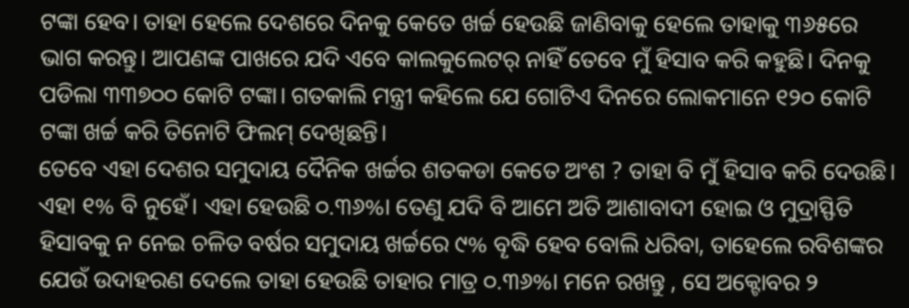ଟଙ୍କା ହେବ। ତାହା ହେଲେ ଦେଶରେ ଦିନକୁ କେତେ ଖର୍ଚ୍ଚ ହେଉଛି ଜାଣିବାକୁ ହେଲେ ତାହାକୁ ୩୬୫ରେ ଭାଗ କରନ୍ତୁ। ଆପଣଙ୍କ ପାଖରେ ଯଦି ଏବେ କାଲକୁଲେଟର୍ ନାହିଁ ତେବେ ମୁଁ ହିସାବ କରି କହୁଛି। ଦିନକୁ ପଡିଲା ୩୩୭୦୦ କୋଟି ଟଙ୍କା। ଗତକାଲି ମନ୍ତ୍ରୀ କହିଲେ ଯେ ଗୋଟିଏ ଦିନରେ ଲୋକମାନେ ୧୨୦ କୋଟି ଟଙ୍କା ଖର୍ଚ୍ଚ କରି ତିନୋଟି ଫିଲମ୍ ଦେଖିଛନ୍ତି।
ତେବେ ଏହା ଦେଶର ସମୁଦାୟ ଦୈନିକ ଖର୍ଚ୍ଚର ଶତକଡା କେତେ ଅଂଶ ? ତାହା ବି ମୁଁ ହିସାବ କରି ଦେଉଛି। ଏହା ୧% ବି ନୁହେଁ। ଏହା ହେଉଛି ୦.୩୬%। ତେଣୁ ଯଦି ବି ଆମେ ଅତି ଆଶାବାଦୀ ହୋଇ ଓ ମୁଦ୍ରାସ୍ଫିତି ହିସାବକୁ ନ ନେଇ ଚଳିତ ବର୍ଷର ସମୁଦାୟ ଖର୍ଚ୍ଚରେ ୯% ବୄଦ୍ଧି ହେବ ବୋଲି ଧରିବା, ତାହେଲେ ରବିଶଙ୍କର ଯେଉଁ ଉଦାହରଣ ଦେଲେ ତାହା ହେଉଛି ତାହାର ମାତ୍ର ୦.୩୬%। ମନେ ରଖନ୍ତୁ , ସେ ଅକ୍ଟୋବର ୨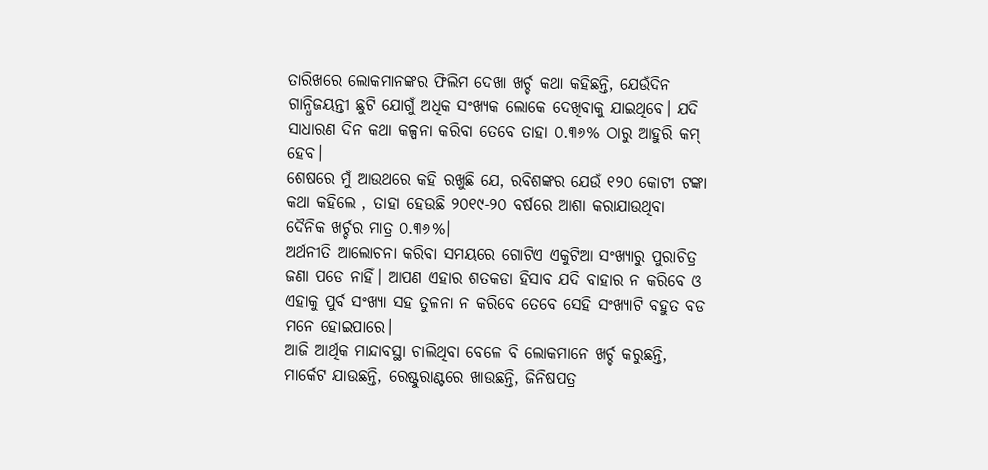ତାରିଖରେ ଲୋକମାନଙ୍କର ଫିଲିମ ଦେଖା ଖର୍ଚ୍ଚ କଥା କହିଛନ୍ତି, ଯେଉଁଦିନ ଗାନ୍ଧିଜୟନ୍ତୀ ଛୁଟି ଯୋଗୁଁ ଅଧିକ ସଂଖ୍ୟକ ଲୋକେ ଦେଖିବାକୁ ଯାଇଥିବେ। ଯଦି ସାଧାରଣ ଦିନ କଥା କଳ୍ପନା କରିବା ତେବେ ତାହା ୦.୩୬% ଠାରୁ ଆହୁରି କମ୍ ହେବ।
ଶେଷରେ ମୁଁ ଆଉଥରେ କହି ରଖୁଛି ଯେ, ରବିଶଙ୍କର ଯେଉଁ ୧୨୦ କୋଟୀ ଟଙ୍କା କଥା କହିଲେ , ତାହା ହେଉଛି ୨୦୧୯-୨୦ ବର୍ଷରେ ଆଶା କରାଯାଉଥିବା ଦୈନିକ ଖର୍ଚ୍ଚର ମାତ୍ର ୦.୩୬%।
ଅର୍ଥନୀତି ଆଲୋଚନା କରିବା ସମୟରେ ଗୋଟିଏ ଏକୁଟିଆ ସଂଖ୍ୟାରୁ ପୁରାଚିତ୍ର ଜଣା ପଡେ ନାହିଁ। ଆପଣ ଏହାର ଶତକଡା ହିସାବ ଯଦି ବାହାର ନ କରିବେ ଓ ଏହାକୁ ପୁର୍ବ ସଂଖ୍ୟା ସହ ତୁଳନା ନ କରିବେ ତେବେ ସେହି ସଂଖ୍ୟାଟି ବହୁତ ବଡ ମନେ ହୋଇପାରେ।
ଆଜି ଆର୍ଥିକ ମାନ୍ଦାବସ୍ଥା ଚାଲିଥିବା ବେଳେ ବି ଲୋକମାନେ ଖର୍ଚ୍ଚ କରୁଛନ୍ତି, ମାର୍କେଟ ଯାଉଛନ୍ତି, ରେଷ୍ଟୁରାଣ୍ଟରେ ଖାଉଛନ୍ତି, ଜିନିଷପତ୍ର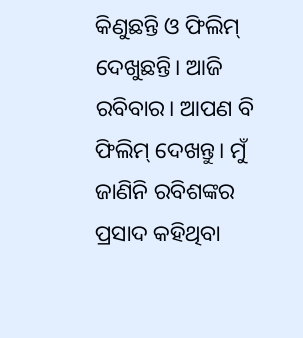କିଣୁଛନ୍ତି ଓ ଫିଲିମ୍ ଦେଖୁଛନ୍ତି। ଆଜି ରବିବାର। ଆପଣ ବି ଫିଲିମ୍ ଦେଖନ୍ତୁ। ମୁଁ ଜାଣିନି ରବିଶଙ୍କର ପ୍ରସାଦ କହିଥିବା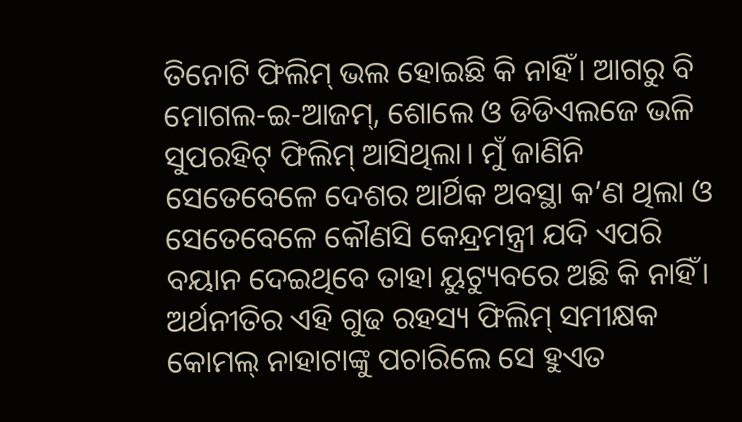ତିନୋଟି ଫିଲିମ୍ ଭଲ ହୋଇଛି କି ନାହିଁ। ଆଗରୁ ବି ମୋଗଲ-ଇ-ଆଜମ୍, ଶୋଲେ ଓ ଡିଡିଏଲଜେ ଭଳି ସୁପରହିଟ୍ ଫିଲିମ୍ ଆସିଥିଲା। ମୁଁ ଜାଣିନି ସେତେବେଳେ ଦେଶର ଆର୍ଥିକ ଅବସ୍ଥା କ’ଣ ଥିଲା ଓ ସେତେବେଳେ କୌଣସି କେନ୍ଦ୍ରମନ୍ତ୍ରୀ ଯଦି ଏପରି ବୟାନ ଦେଇଥିବେ ତାହା ୟୁଟ୍ୟୁବରେ ଅଛି କି ନାହିଁ। ଅର୍ଥନୀତିର ଏହି ଗୁଢ ରହସ୍ୟ ଫିଲିମ୍ ସମୀକ୍ଷକ କୋମଲ୍ ନାହାଟାଙ୍କୁ ପଚାରିଲେ ସେ ହୁଏତ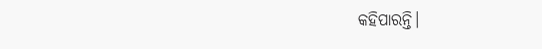କହିପାରନ୍ତି।